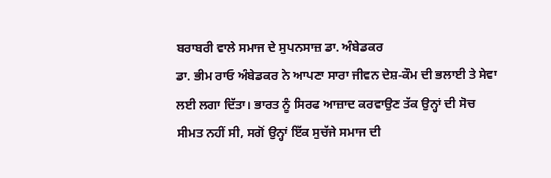ਬਰਾਬਰੀ ਵਾਲੇ ਸਮਾਜ ਦੇ ਸੁਪਨਸਾਜ਼ ਡਾ. ਅੰਬੇਡਕਰ
ਡਾ. ਭੀਮ ਰਾਓ ਅੰਬੇਡਕਰ ਨੇ ਆਪਣਾ ਸਾਰਾ ਜੀਵਨ ਦੇਸ਼-ਕੌਮ ਦੀ ਭਲਾਈ ਤੇ ਸੇਵਾ ਲਈ ਲਗਾ ਦਿੱਤਾ। ਭਾਰਤ ਨੂੰ ਸਿਰਫ ਆਜ਼ਾਦ ਕਰਵਾਉਣ ਤੱਕ ਉਨ੍ਹਾਂ ਦੀ ਸੋਚ ਸੀਮਤ ਨਹੀਂ ਸੀ, ਸਗੋਂ ਉਨ੍ਹਾਂ ਇੱਕ ਸੁਚੱਜੇ ਸਮਾਜ ਦੀ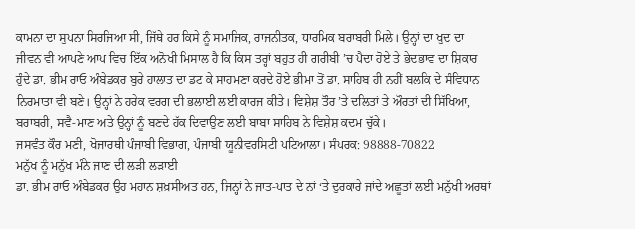ਕਾਮਨਾ ਦਾ ਸੁਪਨਾ ਸਿਰਜਿਆ ਸੀ, ਜਿੱਥੇ ਹਰ ਕਿਸੇ ਨੂੰ ਸਮਾਜਿਕ, ਰਾਜਨੀਤਕ, ਧਾਰਮਿਕ ਬਰਾਬਰੀ ਮਿਲੇ। ਉਨ੍ਹਾਂ ਦਾ ਖੁਦ ਦਾ ਜੀਵਨ ਵੀ ਆਪਣੇ ਆਪ ਵਿਚ ਇੱਕ ਅਨੋਖੀ ਮਿਸਾਲ ਹੈ ਕਿ ਕਿਸ ਤਰ੍ਹਾਂ ਬਹੁਤ ਹੀ ਗਰੀਬੀ ’ਚ ਪੈਦਾ ਹੋਏ ਤੇ ਭੇਦਭਾਵ ਦਾ ਸ਼ਿਕਾਰ ਹੁੰਦੇ ਡਾ. ਭੀਮ ਰਾਓ ਅੰਬੇਡਕਰ ਬੁਰੇ ਹਾਲਾਤ ਦਾ ਡਟ ਕੇ ਸਾਹਮਣਾ ਕਰਦੇ ਹੋਏ ਭੀਮਾ ਤੋਂ ਡਾ. ਸਾਹਿਬ ਹੀ ਨਹੀਂ ਬਲਕਿ ਦੇ ਸੰਵਿਧਾਨ ਨਿਰਮਾਤਾ ਵੀ ਬਣੇ। ਉਨ੍ਹਾਂ ਨੇ ਹਰੇਕ ਵਰਗ ਦੀ ਭਲਾਈ ਲਈ ਕਾਰਜ ਕੀਤੇ। ਵਿਸ਼ੇਸ਼ ਤੌਰ ’ਤੇ ਦਲਿਤਾਂ ਤੇ ਔਰਤਾਂ ਦੀ ਸਿੱਖਿਆ, ਬਰਾਬਰੀ, ਸਵੈ-ਮਾਣ ਅਤੇ ਉਨ੍ਹਾਂ ਨੂੰ ਬਣਦੇ ਹੱਕ ਦਿਵਾਉਣ ਲਈ ਬਾਬਾ ਸਾਹਿਬ ਨੇ ਵਿਸ਼ੇਸ਼ ਕਦਮ ਚੁੱਕੇ।
ਜਸਵੰਤ ਕੌਰ ਮਣੀ, ਖੋਜਾਰਥੀ ਪੰਜਾਬੀ ਵਿਭਾਗ, ਪੰਜਾਬੀ ਯੂਨੀਵਰਸਿਟੀ ਪਟਿਆਲਾ। ਸੰਪਰਕ: 98888-70822
ਮਨੁੱਖ ਨੂੰ ਮਨੁੱਖ ਮੰਨੇ ਜਾਣ ਦੀ ਲੜੀ ਲੜਾਈ
ਡਾ. ਭੀਮ ਰਾਓ ਅੰਬੇਡਕਰ ਉਹ ਮਹਾਨ ਸ਼ਖ਼ਸੀਅਤ ਹਨ, ਜਿਨ੍ਹਾਂ ਨੇ ਜਾਤ-ਪਾਤ ਦੇ ਨਾਂ ‘ਤੇ ਦੁਰਕਾਰੇ ਜਾਂਦੇ ਅਛੂਤਾਂ ਲਈ ਮਨੁੱਖੀ ਅਰਥਾਂ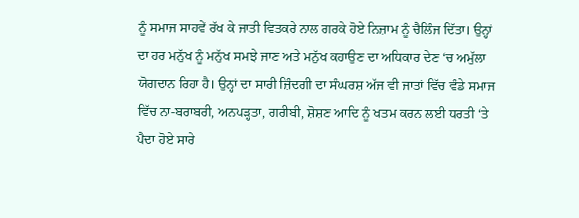ਨੂੰ ਸਮਾਜ ਸਾਹਵੇਂ ਰੱਖ ਕੇ ਜਾਤੀ ਵਿਤਕਰੇ ਨਾਲ ਗਰਕੇ ਹੋਏ ਨਿਜ਼ਾਮ ਨੂੰ ਚੈਲਿੰਜ ਦਿੱਤਾ। ਉਨ੍ਹਾਂ ਦਾ ਹਰ ਮਨੁੱਖ ਨੂੰ ਮਨੁੱਖ ਸਮਝੇ ਜਾਣ ਅਤੇ ਮਨੁੱਖ ਕਹਾਉਣ ਦਾ ਅਧਿਕਾਰ ਦੇਣ ‘ਚ ਅਮੁੱਲਾ ਯੋਗਦਾਨ ਰਿਹਾ ਹੈ। ਉਨ੍ਹਾਂ ਦਾ ਸਾਰੀ ਜ਼ਿੰਦਗੀ ਦਾ ਸੰਘਰਸ਼ ਅੱਜ ਵੀ ਜਾਤਾਂ ਵਿੱਚ ਵੰਡੇ ਸਮਾਜ ਵਿੱਚ ਨਾ-ਬਰਾਬਰੀ, ਅਨਪੜ੍ਹਤਾ, ਗਰੀਬੀ, ਸ਼ੋਸ਼ਣ ਆਦਿ ਨੂੰ ਖਤਮ ਕਰਨ ਲਈ ਧਰਤੀ ‘ਤੇ ਪੈਦਾ ਹੋਏ ਸਾਰੇ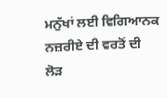ਮਨੁੱਖਾਂ ਲਈ ਵਿਗਿਆਨਕ ਨਜ਼ਰੀਏ ਦੀ ਵਰਤੋਂ ਦੀ ਲੋੜ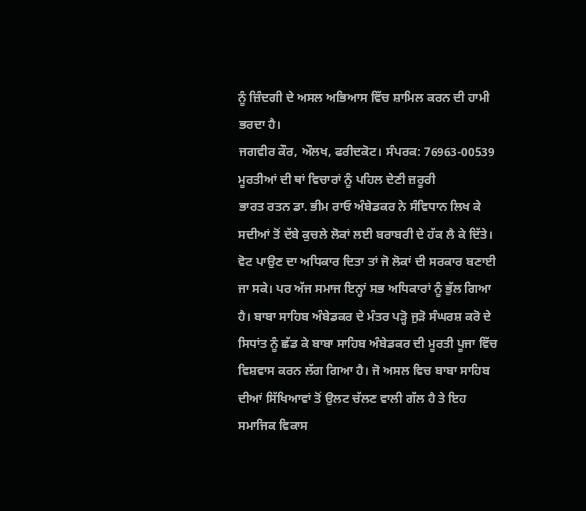ਨੂੰ ਜ਼ਿੰਦਗੀ ਦੇ ਅਸਲ ਅਭਿਆਸ ਵਿੱਚ ਸ਼ਾਮਿਲ ਕਰਨ ਦੀ ਹਾਮੀ ਭਰਦਾ ਹੈ।
ਜਗਵੀਰ ਕੌਰ, ਔਲਖ, ਫਰੀਦਕੋਟ। ਸੰਪਰਕ: 76963-00539
ਮੂਰਤੀਆਂ ਦੀ ਥਾਂ ਵਿਚਾਰਾਂ ਨੂੰ ਪਹਿਲ ਦੇਣੀ ਜ਼ਰੂਰੀ
ਭਾਰਤ ਰਤਨ ਡਾ. ਭੀਮ ਰਾਓ ਅੰਬੇਡਕਰ ਨੇ ਸੰਵਿਧਾਨ ਲਿਖ ਕੇ ਸਦੀਆਂ ਤੋਂ ਦੱਬੇ ਕੁਚਲੇ ਲੋਕਾਂ ਲਈ ਬਰਾਬਰੀ ਦੇ ਹੱਕ ਲੈ ਕੇ ਦਿੱਤੇ। ਵੋਟ ਪਾਉਣ ਦਾ ਅਧਿਕਾਰ ਦਿਤਾ ਤਾਂ ਜੋ ਲੋਕਾਂ ਦੀ ਸਰਕਾਰ ਬਣਾਈ ਜਾ ਸਕੇ। ਪਰ ਅੱਜ ਸਮਾਜ ਇਨ੍ਹਾਂ ਸਭ ਅਧਿਕਾਰਾਂ ਨੂੰ ਭੁੱਲ ਗਿਆ ਹੈ। ਬਾਬਾ ਸਾਹਿਬ ਅੰਬੇਡਕਰ ਦੇ ਮੰਤਰ ਪੜ੍ਹੋ ਜੁੜੋ ਸੰਘਰਸ਼ ਕਰੋ ਦੇ ਸਿਧਾਂਤ ਨੂੰ ਛੱਡ ਕੇ ਬਾਬਾ ਸਾਹਿਬ ਅੰਬੇਡਕਰ ਦੀ ਮੂਰਤੀ ਪੂਜਾ ਵਿੱਚ ਵਿਸ਼ਵਾਸ ਕਰਨ ਲੱਗ ਗਿਆ ਹੈ। ਜੋ ਅਸਲ ਵਿਚ ਬਾਬਾ ਸਾਹਿਬ ਦੀਆਂ ਸਿੱਖਿਆਵਾਂ ਤੋਂ ਉਲਟ ਚੱਲਣ ਵਾਲੀ ਗੱਲ ਹੈ ਤੇ ਇਹ ਸਮਾਜਿਕ ਵਿਕਾਸ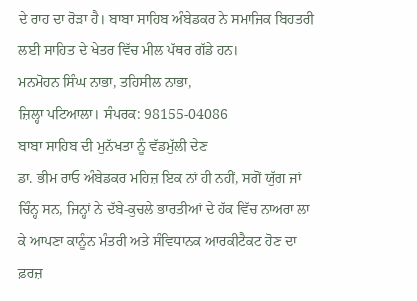ਦੇ ਰਾਹ ਦਾ ਰੋੜਾ ਹੈ। ਬਾਬਾ ਸਾਹਿਬ ਅੰਬੇਡਕਰ ਨੇ ਸਮਾਜਿਕ ਬਿਹਤਰੀ ਲਈ ਸਾਹਿਤ ਦੇ ਖੇਤਰ ਵਿੱਚ ਮੀਲ ਪੱਥਰ ਗੱਡੇ ਹਨ।
ਮਨਮੋਹਨ ਸਿੰਘ ਨਾਭਾ, ਤਹਿਸੀਲ ਨਾਭਾ,
ਜ਼ਿਲ੍ਹਾ ਪਟਿਆਲਾ। ਸੰਪਰਕ: 98155-04086
ਬਾਬਾ ਸਾਹਿਬ ਦੀ ਮੁਨੱਖਤਾ ਨੂੰ ਵੱਡਮੁੱਲੀ ਦੇਣ
ਡਾ. ਭੀਮ ਰਾਓ ਅੰਬੇਡਕਰ ਮਹਿਜ਼ ਇਕ ਨਾਂ ਹੀ ਨਹੀਂ, ਸਗੋਂ ਯੁੱਗ ਜਾਂ ਚਿੰਨ੍ਹ ਸਨ, ਜਿਨ੍ਹਾਂ ਨੇ ਦੱਬੇ-ਕੁਚਲੇ ਭਾਰਤੀਆਂ ਦੇ ਹੱਕ ਵਿੱਚ ਨਾਅਰਾ ਲਾ ਕੇ ਆਪਣਾ ਕਾਨੂੰਨ ਮੰਤਰੀ ਅਤੇ ਸੰਵਿਧਾਨਕ ਆਰਕੀਟੈਕਟ ਹੋਣ ਦਾ ਫ਼ਰਜ਼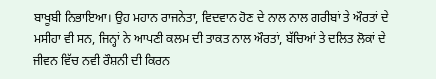ਬਾਖੂਬੀ ਨਿਭਾਇਆ। ਉਹ ਮਹਾਨ ਰਾਜਨੇਤਾ, ਵਿਦਵਾਨ ਹੋਣ ਦੇ ਨਾਲ ਨਾਲ ਗਰੀਬਾਂ ਤੇ ਔਰਤਾਂ ਦੇ ਮਸੀਹਾ ਵੀ ਸਨ, ਜਿਨ੍ਹਾਂ ਨੇ ਆਪਣੀ ਕਲਮ ਦੀ ਤਾਕਤ ਨਾਲ ਔਰਤਾਂ, ਬੱਚਿਆਂ ਤੇ ਦਲਿਤ ਲੋਕਾਂ ਦੇ ਜੀਵਨ ਵਿੱਚ ਨਵੀ ਰੌਸ਼ਨੀ ਦੀ ਕਿਰਨ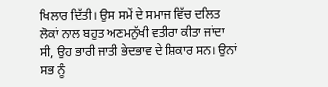ਖਿਲਾਰ ਦਿੱਤੀ। ਉਸ ਸਮੇਂ ਦੇ ਸਮਾਜ ਵਿੱਚ ਦਲਿਤ ਲੋਕਾਂ ਨਾਲ ਬਹੁਤ ਅਣਮਨੁੱਖੀ ਵਤੀਰਾ ਕੀਤਾ ਜਾਂਦਾ ਸੀ, ਉਹ ਭਾਰੀ ਜਾਤੀ ਭੇਦਭਾਵ ਦੇ ਸ਼ਿਕਾਰ ਸਨ। ਉਨਾਂ ਸਭ ਨੂੰ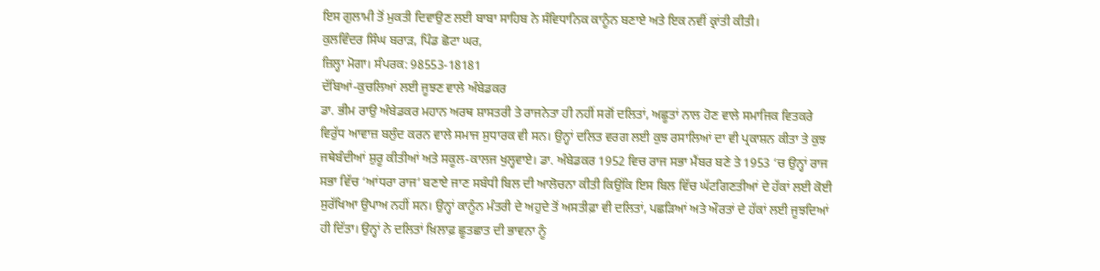ਇਸ ਗੁਲਾਮੀ ਤੋਂ ਮੁਕਤੀ ਦਿਵਾਉਣ ਲਈ ਬਾਬਾ ਸਾਹਿਬ ਨੇ ਸੰਵਿਧਾਨਿਕ ਕਾਨੂੰਨ ਬਣਾਏ ਅਤੇ ਇਕ ਨਵੀਂ ਕ੍ਰਾਂਤੀ ਕੀਤੀ।
ਕੁਲਵਿੰਦਰ ਸਿੰਘ ਬਰਾੜ, ਪਿੰਡ ਛੋਟਾ ਘਰ,
ਜ਼ਿਲ੍ਹਾ ਮੋਗਾ। ਸੰਪਰਕ: 98553-18181
ਦੱਬਿਆਂ-ਕੁਚਲਿਆਂ ਲਈ ਜੂਝਣ ਵਾਲੇ ਅੰਬੇਡਕਰ
ਡਾ. ਭੀਮ ਰਾਉ ਅੰਬੇਡਕਰ ਮਹਾਨ ਅਰਥ ਸ਼ਾਸਤਰੀ ਤੇ ਰਾਜਨੇਤਾ ਹੀ ਨਹੀਂ ਸਗੋਂ ਦਲਿਤਾਂ, ਅਛੂਤਾਂ ਨਾਲ ਹੋਣ ਵਾਲੇ ਸਮਾਜਿਕ ਵਿਤਕਰੇ ਵਿਰੁੱਧ ਆਵਾਜ਼ ਬਲੁੰਦ ਕਰਨ ਵਾਲੇ ਸਮਾਜ ਸੁਧਾਰਕ ਵੀ ਸਨ। ਉਨ੍ਹਾਂ ਦਲਿਤ ਵਰਗ ਲਈ ਕੁਝ ਰਸਾਲਿਆਂ ਦਾ ਵੀ ਪ੍ਰਕਾਸ਼ਨ ਕੀਤਾ ਤੇ ਕੁਝ ਜਥੇਬੰਦੀਆਂ ਸ਼ੁਰੂ ਕੀਤੀਆਂ ਅਤੇ ਸਕੂਲ-ਕਾਲਜ ਖੁਲ੍ਹਵਾਏ। ਡਾ. ਅੰਬੇਡਕਰ 1952 ਵਿਚ ਰਾਜ ਸਭਾ ਮੈਂਬਰ ਬਣੇ ਤੇ 1953 ‘ਚ ਉਨ੍ਹਾਂ ਰਾਜ ਸਭਾ ਵਿੱਚ ‘ਆਂਧਰਾ ਰਾਜ’ ਬਣਾਏ ਜਾਣ ਸਬੰਧੀ ਬਿਲ ਦੀ ਆਲੋਚਨਾ ਕੀਤੀ ਕਿਉਂਕਿ ਇਸ ਬਿਲ ਵਿੱਚ ਘੱਟਗਿਣਤੀਆਂ ਦੇ ਹੱਕਾਂ ਲਈ ਕੋਈ ਸੁਰੱਖਿਆ ਉਪਾਅ ਨਹੀਂ ਸਨ। ਉਨ੍ਹਾਂ ਕਾਨੂੰਨ ਮੰਤਰੀ ਦੇ ਅਹੁਦੇ ਤੋਂ ਅਸਤੀਫ਼ਾ ਵੀ ਦਲਿਤਾਂ, ਪਛੜਿਆਂ ਅਤੇ ਔਰਤਾਂ ਦੇ ਹੱਕਾਂ ਲਈ ਜੂਝਦਿਆਂ ਹੀ ਦਿੱਤਾ। ਉਨ੍ਹਾਂ ਨੇ ਦਲਿਤਾਂ ਖ਼ਿਲਾਫ਼ ਛੂਤਛਾਤ ਦੀ ਭਾਵਨਾ ਨੂੰ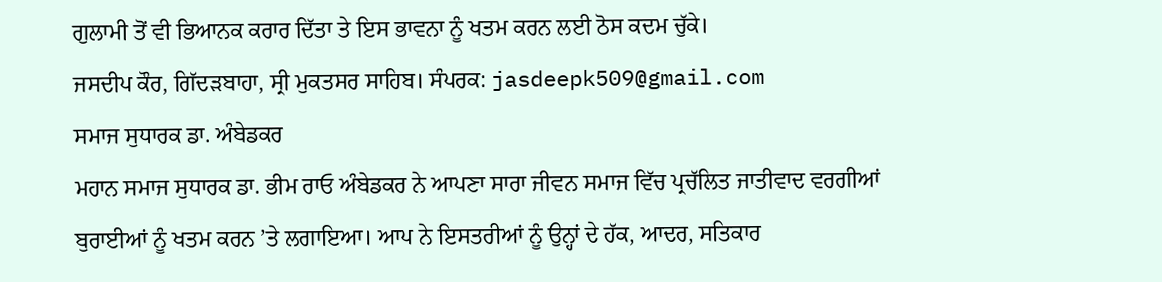ਗੁਲਾਮੀ ਤੋਂ ਵੀ ਭਿਆਨਕ ਕਰਾਰ ਦਿੱਤਾ ਤੇ ਇਸ ਭਾਵਨਾ ਨੂੰ ਖਤਮ ਕਰਨ ਲਈ ਠੋਸ ਕਦਮ ਚੁੱਕੇ।
ਜਸਦੀਪ ਕੌਰ, ਗਿੱਦੜਬਾਹਾ, ਸ੍ਰੀ ਮੁਕਤਸਰ ਸਾਹਿਬ। ਸੰਪਰਕ: jasdeepk509@gmail.com
ਸਮਾਜ ਸੁਧਾਰਕ ਡਾ. ਅੰਬੇਡਕਰ
ਮਹਾਨ ਸਮਾਜ ਸੁਧਾਰਕ ਡਾ. ਭੀਮ ਰਾਓ ਅੰਬੇਡਕਰ ਨੇ ਆਪਣਾ ਸਾਰਾ ਜੀਵਨ ਸਮਾਜ ਵਿੱਚ ਪ੍ਰਚੱਲਿਤ ਜਾਤੀਵਾਦ ਵਰਗੀਆਂ ਬੁਰਾਈਆਂ ਨੂੰ ਖਤਮ ਕਰਨ ’ਤੇ ਲਗਾਇਆ। ਆਪ ਨੇ ਇਸਤਰੀਆਂ ਨੂੰ ਉਨ੍ਹਾਂ ਦੇ ਹੱਕ, ਆਦਰ, ਸਤਿਕਾਰ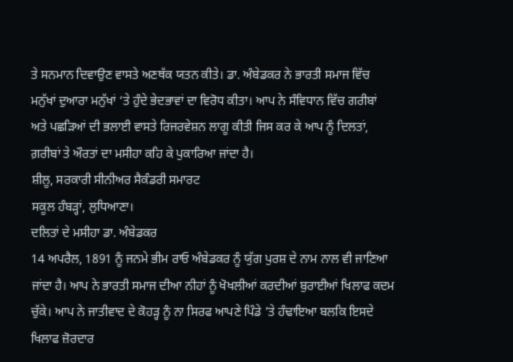ਤੇ ਸਨਮਾਨ ਦਿਵਾਉਣ ਵਾਸਤੇ ਅਣਥੱਕ ਯਤਨ ਕੀਤੇ। ਡਾ. ਅੰਬੇਡਕਰ ਨੇ ਭਾਰਤੀ ਸਮਾਜ ਵਿੱਚ ਮਨੁੱਖਾਂ ਦੁਆਰਾ ਮਨੁੱਖਾਂ ‘ਤੇ ਹੁੰਦੇ ਭੇਦਭਾਵਾਂ ਦਾ ਵਿਰੋਧ ਕੀਤਾ। ਆਪ ਨੇ ਸੰਵਿਧਾਨ ਵਿੱਚ ਗਰੀਬਾਂ ਅਤੇ ਪਛੜਿਆਂ ਦੀ ਭਲਾਈ ਵਾਸਤੇ ਰਿਜਰਵੇਸ਼ਨ ਲਾਗੂ ਕੀਤੀ ਜਿਸ ਕਰ ਕੇ ਆਪ ਨੂੰ ਦਿਲਤਾਂ, ਗ਼ਰੀਬਾਂ ਤੇ ਔਰਤਾਂ ਦਾ ਮਸੀਹਾ ਕਹਿ ਕੇ ਪੁਕਾਰਿਆ ਜਾਂਦਾ ਹੈ।
ਸ਼ੀਲੂ, ਸਰਕਾਰੀ ਸੀਨੀਅਰ ਸੈਕੰਡਰੀ ਸਮਾਰਟ
ਸਕੂਲ ਹੰਬੜ੍ਹਾਂ, ਲੁਧਿਆਣਾ।
ਦਲਿਤਾਂ ਦੇ ਮਸੀਹਾ ਡਾ. ਅੰਬੇਡਕਰ
14 ਅਪਰੈਲ, 1891 ਨੂੰ ਜਨਮੇ ਭੀਮ ਰਾਓ ਅੰਬੇਡਕਰ ਨੂੰ ਯੁੱਗ ਪੁਰਸ਼ ਦੇ ਨਾਮ ਨਾਲ ਵੀ ਜਾਣਿਆ ਜਾਂਦਾ ਹੈ। ਆਪ ਨੇ ਭਾਰਤੀ ਸਮਾਜ ਦੀਆ ਨੀਹਾਂ ਨੂੰ ਖੋਖਲੀਆਂ ਕਰਦੀਆਂ ਬੁਰਾਈਆਂ ਖਿਲਾਫ ਕਦਮ ਚੁੱਕੇ। ਆਪ ਨੇ ਜਾਤੀਵਾਦ ਦੇ ਕੋਹੜ੍ਹ ਨੂੰ ਨਾ ਸਿਰਫ ਆਪਣੇ ਪਿੰਡੇ ’ਤੇ ਹੰਢਾਇਆ ਬਲਕਿ ਇਸਦੇ ਖਿਲਾਫ ਜ਼ੋਰਦਾਰ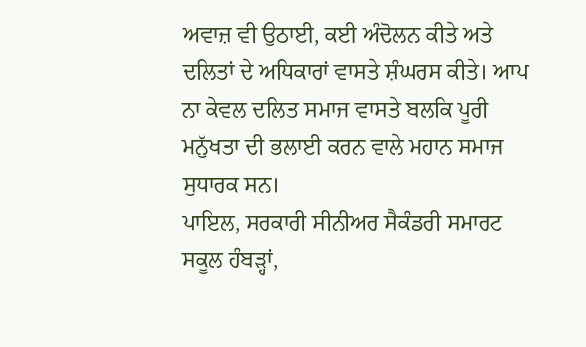ਅਵਾਜ਼ ਵੀ ਉਠਾਈ, ਕਈ ਅੰਦੋਲਨ ਕੀਤੇ ਅਤੇ ਦਲਿਤਾਂ ਦੇ ਅਧਿਕਾਰਾਂ ਵਾਸਤੇ ਸ਼ੰਘਰਸ ਕੀਤੇ। ਆਪ ਨਾ ਕੇਵਲ ਦਲਿਤ ਸਮਾਜ ਵਾਸਤੇ ਬਲਕਿ ਪੂਰੀ ਮਨੁੱਖਤਾ ਦੀ ਭਲਾਈ ਕਰਨ ਵਾਲੇ ਮਹਾਨ ਸਮਾਜ ਸੁਧਾਰਕ ਸਨ।
ਪਾਇਲ, ਸਰਕਾਰੀ ਸੀਨੀਅਰ ਸੈਕੰਡਰੀ ਸਮਾਰਟ
ਸਕੂਲ ਹੰਬੜ੍ਹਾਂ,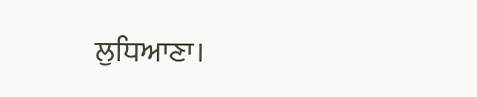ਲੁਧਿਆਣਾ।